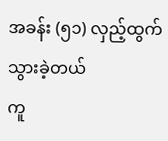အခန်း (၅၁) လှည့်ထွက်သွားခဲ့တယ်
ကူ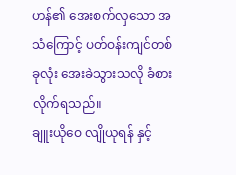ဟန်၏ အေးစက်လှသော အသံကြောင့် ပတ်ဝန်းကျင်တစ်ခုလုံး အေးခဲသွားသလို ခံစားလိုက်ရသည်။
ချူးယိုဝေ လျိုယုရန် နှင့်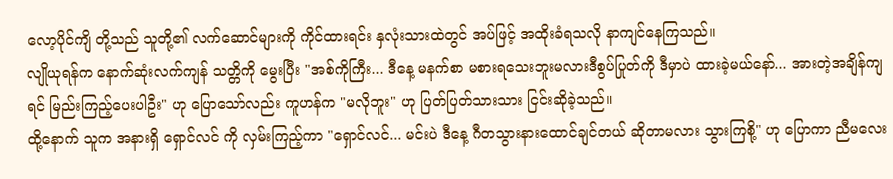လော့ပိုင်ကျိ တို့သည် သူတို့၏ လက်ဆောင်များကို ကိုင်ထားရင်း နှလုံးသားထဲတွင် အပ်ဖြင့် အထိုးခံရသလို နာကျင်နေကြသည်။
လျိုယုရန်က နောက်ဆုံးလက်ကျန် သတ္တိကို မွေးပြီး "အစ်ကိုကြီး... ဒီနေ့ မနက်စာ မစားရသေးဘူးမလားဒီစွပ်ပြုတ်ကို ဒီမှာပဲ ထားခဲ့မယ်နော်... အားတဲ့အချိန်ကျရင် မြည်းကြည့်ပေးပါဦး" ဟု ပြောသော်လည်း ကူဟန်က "မလိုဘူး" ဟု ပြတ်ပြတ်သားသား ငြင်းဆိုခဲ့သည်။
ထို့နောက် သူက အနားရှိ ရှောင်လင် ကို လှမ်းကြည့်ကာ "ရှောင်လင်... မင်းပဲ ဒီနေ့ ဂီတသွားနားထောင်ချင်တယ် ဆိုတာမလား သွားကြစို့" ဟု ပြောကာ ညီမလေး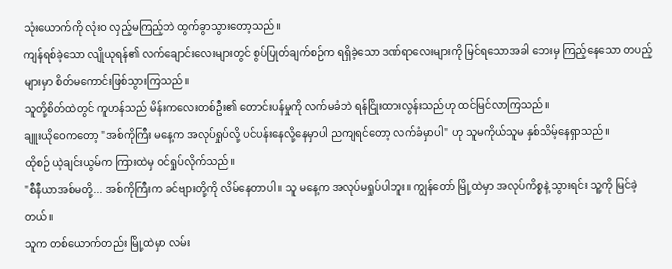သုံးယောက်ကို လုံးဝ လှည့်မကြည့်ဘဲ ထွက်ခွာသွားတော့သည်။
ကျန်ရစ်ခဲ့သော လျိုယုရန်၏ လက်ချောင်းလေးများတွင် စွပ်ပြုတ်ချက်စဉ်က ရရှိခဲ့သော ဒဏ်ရာလေးများကို မြင်ရသောအခါ ဘေးမှ ကြည့်နေသော တပည့်များမှာ စိတ်မကောင်းဖြစ်သွားကြသည်။
သူတို့စိတ်ထဲတွင် ကူဟန်သည် မိန်းကလေးတစ်ဦး၏ တောင်းပန်မှုကို လက်မခံဘဲ ရန်ငြိုးထားလွန်းသည်ဟု ထင်မြင်လာကြသည်။
ချူးယိုဝေကတော့ "အစ်ကိုကြီး မနေ့က အလုပ်ရှုပ်လို့ ပင်ပန်းနေလို့နေမှာပါ ညကျရင်တော့ လက်ခံမှာပါ" ဟု သူမကိုယ်သူမ နှစ်သိမ့်နေရှာသည်။
ထိုစဉ် ယဲ့ချင်းယွမ်က ကြားထဲမှ ဝင်ရှုပ်လိုက်သည်။
"စီနီယာအစ်မတို့... အစ်ကိုကြီးက ခင်ဗျားတို့ကို လိမ်နေတာပါ။ သူ မနေ့က အလုပ်မရှုပ်ပါဘူး။ ကျွန်တော် မြို့ထဲမှာ အလုပ်ကိစ္စနဲ့ သွားရင်း သူ့ကို မြင်ခဲ့တယ်။
သူက တစ်ယောက်တည်း မြို့ထဲမှာ လမ်း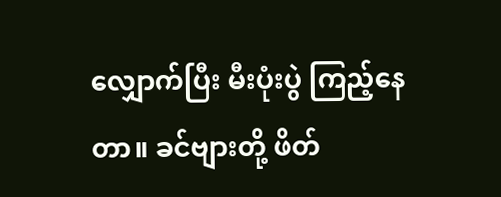လျှောက်ပြီး မီးပုံးပွဲ ကြည့်နေတာ။ ခင်ဗျားတို့ ဖိတ်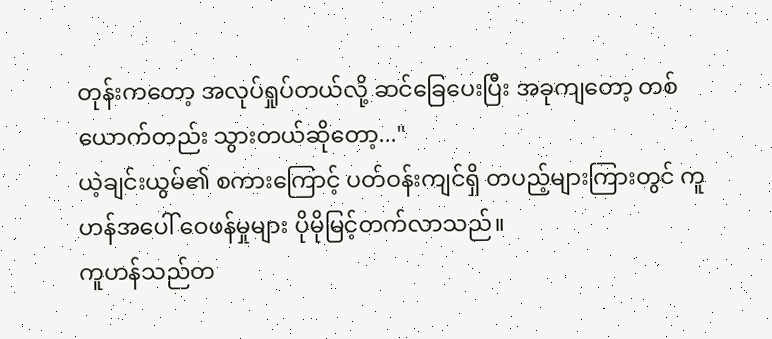တုန်းကတော့ အလုပ်ရှုပ်တယ်လို့ ဆင်ခြေပေးပြီး အခုကျတော့ တစ်ယောက်တည်း သွားတယ်ဆိုတော့..."
ယဲ့ချင်းယွမ်၏ စကားကြောင့် ပတ်ဝန်းကျင်ရှိ တပည့်များကြားတွင် ကူဟန်အပေါ် ဝေဖန်မှုများ ပိုမိုမြင့်တက်လာသည်။
ကူဟန်သည်တ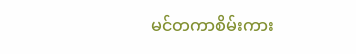မင်တကာစိမ်းကား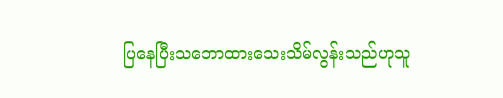ပြနေပြီးသဘောထားသေးသိမ်လွန်းသည်ဟုသူ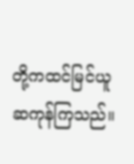တို့ကထင်မြင်ယူဆကုန်ကြသည်။